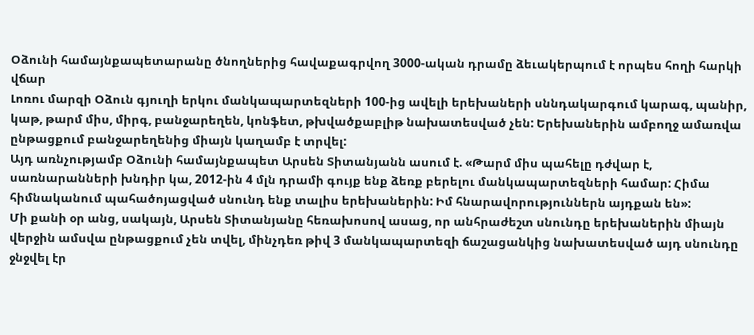Օձունի համայնքապետարանը ծնողներից հավաքագրվող 3000-ական դրամը ձեւակերպում է որպես հողի հարկի վճար
Լոռու մարզի Օձուն գյուղի երկու մանկապարտեզների 100-ից ավելի երեխաների սննդակարգում կարագ, պանիր, կաթ, թարմ միս, միրգ, բանջարեղեն, կոնֆետ, թխվածքաբլիթ նախատեսված չեն: Երեխաներին ամբողջ ամառվա ընթացքում բանջարեղենից միայն կաղամբ է տրվել:
Այդ առնչությամբ Օձունի համայնքապետ Արսեն Տիտանյանն ասում է. «Թարմ միս պահելը դժվար է, սառնարանների խնդիր կա, 2012-ին 4 մլն դրամի գույք ենք ձեռք բերելու մանկապարտեզների համար: Հիմա հիմնականում պահածոյացված սնունդ ենք տալիս երեխաներին: Իմ հնարավորություններն այդքան են»:
Մի քանի օր անց, սակայն, Արսեն Տիտանյանը հեռախոսով ասաց, որ անհրաժեշտ սնունդը երեխաներին միայն վերջին ամսվա ընթացքում չեն տվել, մինչդեռ թիվ 3 մանկապարտեզի ճաշացանկից նախատեսված այդ սնունդը ջնջվել էր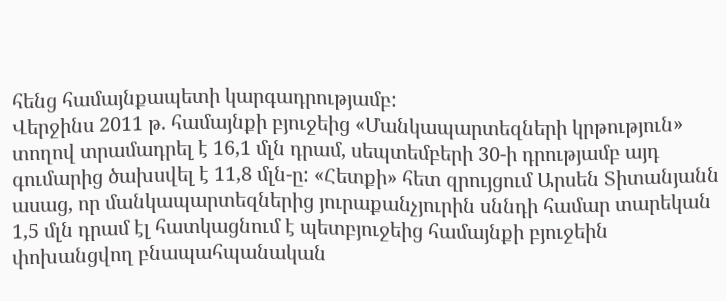հենց համայնքապետի կարգադրությամբ:
Վերջինս 2011 թ. համայնքի բյուջեից «Մանկապարտեզների կրթություն» տողով տրամադրել է 16,1 մլն դրամ, սեպտեմբերի 30-ի դրությամբ այդ գումարից ծախսվել է 11,8 մլն-ը: «Հետքի» հետ զրույցում Արսեն Տիտանյանն ասաց, որ մանկապարտեզներից յուրաքանչյուրին սննդի համար տարեկան 1,5 մլն դրամ էլ հատկացնում է պետբյուջեից համայնքի բյուջեին փոխանցվող բնապահպանական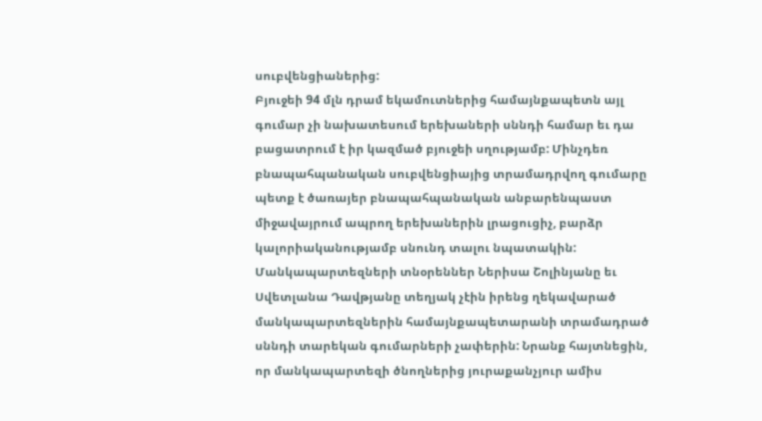սուբվենցիաներից:
Բյուջեի 94 մլն դրամ եկամուտներից համայնքապետն այլ գումար չի նախատեսում երեխաների սննդի համար եւ դա բացատրում է իր կազմած բյուջեի սղությամբ: Մինչդեռ բնապահպանական սուբվենցիայից տրամադրվող գումարը պետք է ծառայեր բնապահպանական անբարենպաստ միջավայրում ապրող երեխաներին լրացուցիչ, բարձր կալորիականությամբ սնունդ տալու նպատակին:
Մանկապարտեզների տնօրեններ Ներիսա Շոլինյանը եւ Սվետլանա Դավթյանը տեղյակ չէին իրենց ղեկավարած մանկապարտեզներին համայնքապետարանի տրամադրած սննդի տարեկան գումարների չափերին: Նրանք հայտնեցին, որ մանկապարտեզի ծնողներից յուրաքանչյուր ամիս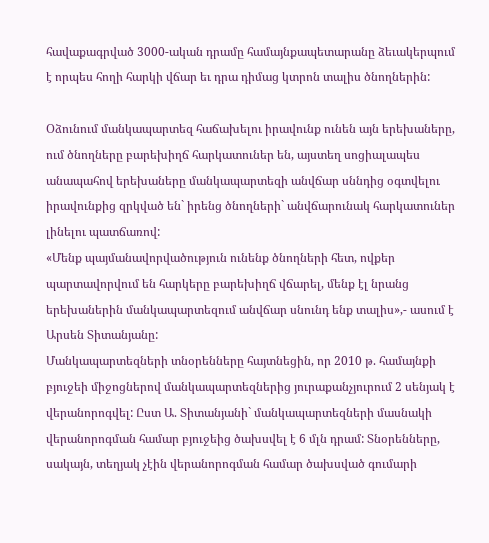հավաքագրված 3000-ական դրամը համայնքապետարանը ձեւակերպում է որպես հողի հարկի վճար եւ դրա դիմաց կտրոն տալիս ծնողներին:

Օձունում մանկապարտեզ հաճախելու իրավունք ունեն այն երեխաները, ում ծնողները բարեխիղճ հարկատուներ են, այստեղ սոցիալապես անապահով երեխաները մանկապարտեզի անվճար սննդից օգտվելու իրավունքից զրկված են` իրենց ծնողների` անվճարունակ հարկատուներ լինելու պատճառով:
«Մենք պայմանավորվածություն ունենք ծնողների հետ, ովքեր պարտավորվում են հարկերը բարեխիղճ վճարել, մենք էլ նրանց երեխաներին մանկապարտեզում անվճար սնունդ ենք տալիս»,- ասում է Արսեն Տիտանյանը:
Մանկապարտեզների տնօրենները հայտնեցին, որ 2010 թ. համայնքի բյուջեի միջոցներով մանկապարտեզներից յուրաքանչյուրում 2 սենյակ է վերանորոգվել: Ըստ Ա. Տիտանյանի` մանկապարտեզների մասնակի վերանորոգման համար բյուջեից ծախսվել է 6 մլն դրամ: Տնօրենները, սակայն, տեղյակ չէին վերանորոգման համար ծախսված գումարի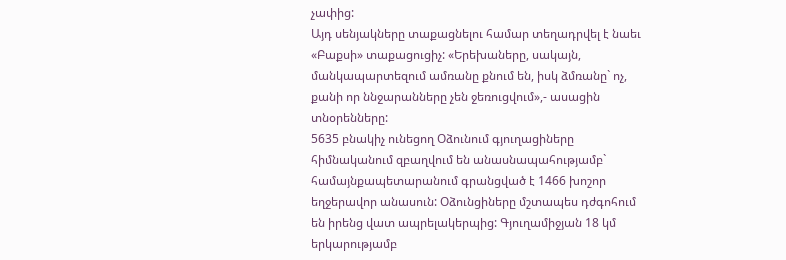չափից:
Այդ սենյակները տաքացնելու համար տեղադրվել է նաեւ «Բաքսի» տաքացուցիչ: «Երեխաները, սակայն, մանկապարտեզում ամռանը քնում են, իսկ ձմռանը` ոչ, քանի որ ննջարանները չեն ջեռուցվում»,- ասացին տնօրենները:
5635 բնակիչ ունեցող Օձունում գյուղացիները հիմնականում զբաղվում են անասնապահությամբ` համայնքապետարանում գրանցված է 1466 խոշոր եղջերավոր անասուն: Օձունցիները մշտապես դժգոհում են իրենց վատ ապրելակերպից: Գյուղամիջյան 18 կմ երկարությամբ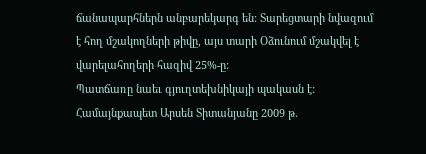ճանապարհներն անբարեկարգ են: Տարեցտարի նվազում է հող մշակողների թիվը, այս տարի Օձունում մշակվել է վարելահողերի հազիվ 25%-ը:
Պատճառը նաեւ գյուղտեխնիկայի պակասն է: Համայնքապետ Արսեն Տիտանյանը 2009 թ.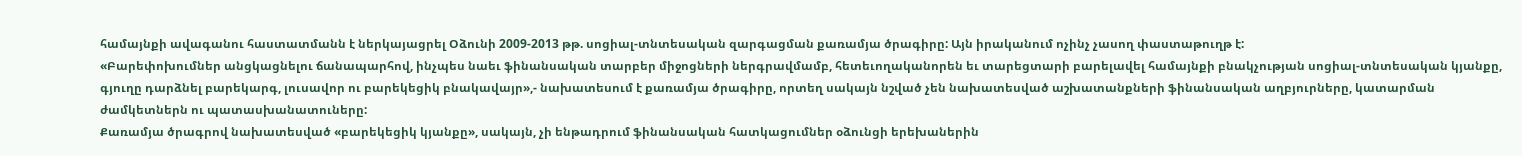համայնքի ավագանու հաստատմանն է ներկայացրել Օձունի 2009-2013 թթ. սոցիալ-տնտեսական զարգացման քառամյա ծրագիրը: Այն իրականում ոչինչ չասող փաստաթուղթ է:
«Բարեփոխումներ անցկացնելու ճանապարհով, ինչպես նաեւ ֆինանսական տարբեր միջոցների ներգրավմամբ, հետեւողականորեն եւ տարեցտարի բարելավել համայնքի բնակչության սոցիալ-տնտեսական կյանքը, գյուղը դարձնել բարեկարգ, լուսավոր ու բարեկեցիկ բնակավայր»,- նախատեսում է քառամյա ծրագիրը, որտեղ սակայն նշված չեն նախատեսված աշխատանքների ֆինանսական աղբյուրները, կատարման ժամկետներն ու պատասխանատուները:
Քառամյա ծրագրով նախատեսված «բարեկեցիկ կյանքը», սակայն, չի ենթադրում ֆինանսական հատկացումներ օձունցի երեխաներին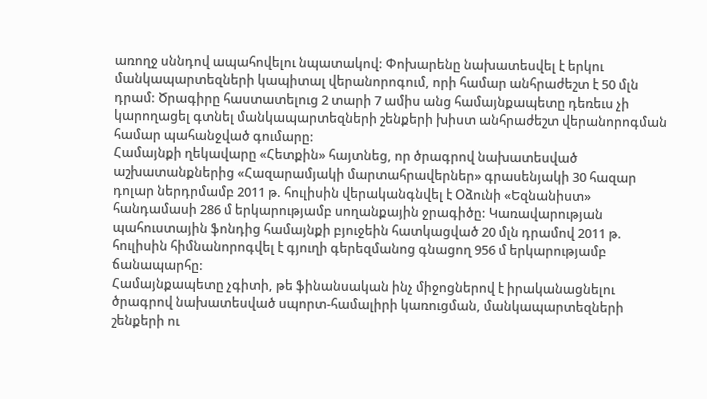առողջ սննդով ապահովելու նպատակով: Փոխարենը նախատեսվել է երկու մանկապարտեզների կապիտալ վերանորոգում, որի համար անհրաժեշտ է 50 մլն դրամ: Ծրագիրը հաստատելուց 2 տարի 7 ամիս անց համայնքապետը դեռեւս չի կարողացել գտնել մանկապարտեզների շենքերի խիստ անհրաժեշտ վերանորոգման համար պահանջված գումարը:
Համայնքի ղեկավարը «Հետքին» հայտնեց, որ ծրագրով նախատեսված աշխատանքներից «Հազարամյակի մարտահրավերներ» գրասենյակի 30 հազար դոլար ներդրմամբ 2011 թ. հուլիսին վերականգնվել է Օձունի «Եզնանիստ» հանդամասի 286 մ երկարությամբ սողանքային ջրագիծը: Կառավարության պահուստային ֆոնդից համայնքի բյուջեին հատկացված 20 մլն դրամով 2011 թ. հուլիսին հիմնանորոգվել է գյուղի գերեզմանոց գնացող 956 մ երկարությամբ ճանապարհը:
Համայնքապետը չգիտի, թե ֆինանսական ինչ միջոցներով է իրականացնելու ծրագրով նախատեսված սպորտ-համալիրի կառուցման, մանկապարտեզների շենքերի ու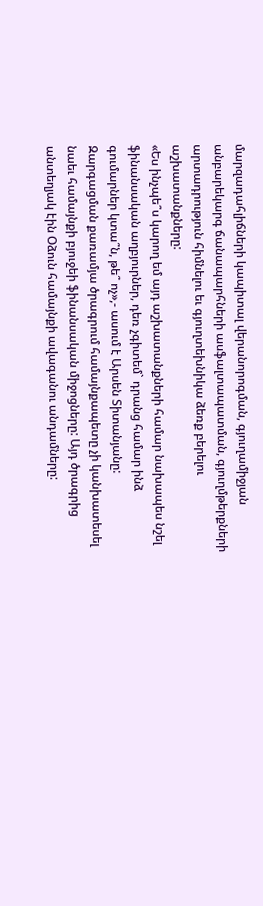մարզադահլիճների կապիտալ վերանորոգման, գյուղամիջյան անբարեկարգ ճանապարհների ասֆալտապատման, գյուղմթերքների արտադրություն հիմնելու եւ գյուղտեխնիկա ձեռք բերելու աշխատանքները:
«Ես ինչպե՞ս կարող եմ այդ աշխատանքների համար նախապես նշել ֆինանսական աղբյուրներ, դեռ չգիտեմ` դրանց համար ինձ գումարներ կտա՞ն, թե՞ ոչ»,- ասում է Արսեն Տիտանյանը:
Զարգացման քառամյա ծրագրում համայնքապետը չի կանխատեսել նաեւ համայնքի բյուջեի ֆինանսական միջոցները: Այդ ծրագրից անտեղյակ էին Օձուն համայնքի ավագանու անդամները: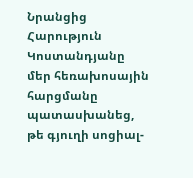Նրանցից Հարություն Կոստանդյանը մեր հեռախոսային հարցմանը պատասխանեց, թե գյուղի սոցիալ-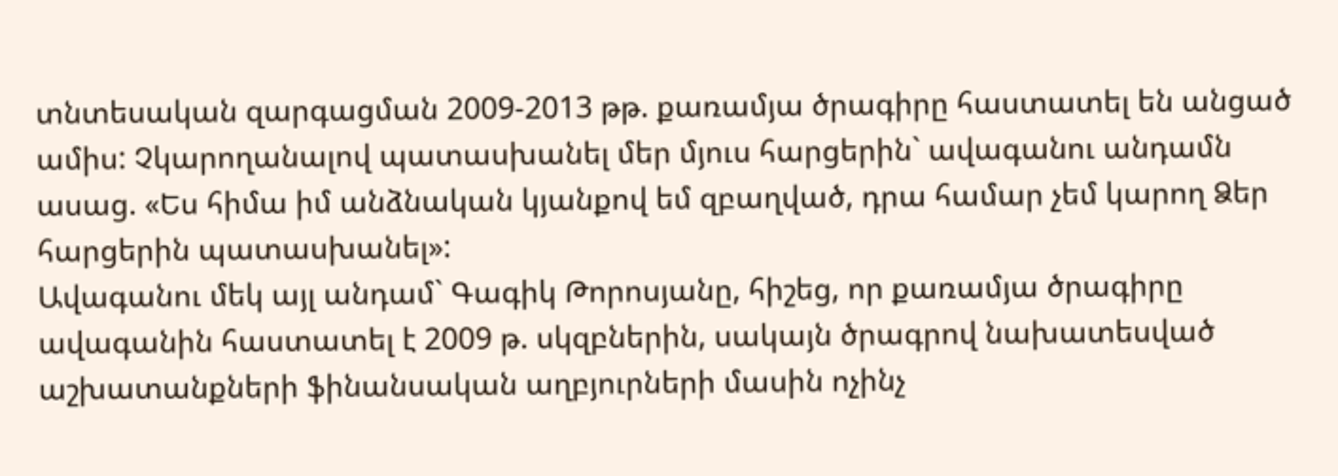տնտեսական զարգացման 2009-2013 թթ. քառամյա ծրագիրը հաստատել են անցած ամիս: Չկարողանալով պատասխանել մեր մյուս հարցերին` ավագանու անդամն ասաց. «Ես հիմա իմ անձնական կյանքով եմ զբաղված, դրա համար չեմ կարող Ձեր հարցերին պատասխանել»:
Ավագանու մեկ այլ անդամ` Գագիկ Թորոսյանը, հիշեց, որ քառամյա ծրագիրը ավագանին հաստատել է 2009 թ. սկզբներին, սակայն ծրագրով նախատեսված աշխատանքների ֆինանսական աղբյուրների մասին ոչինչ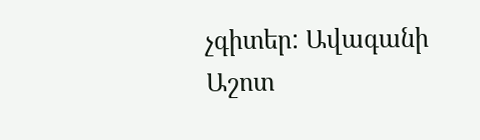չգիտեր: Ավագանի Աշոտ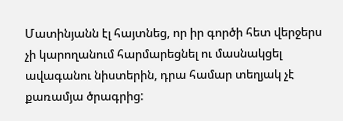Մատինյանն էլ հայտնեց, որ իր գործի հետ վերջերս չի կարողանում հարմարեցնել ու մասնակցել ավագանու նիստերին, դրա համար տեղյակ չէ քառամյա ծրագրից: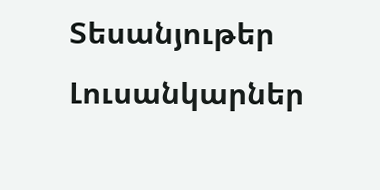Տեսանյութեր
Լուսանկարներ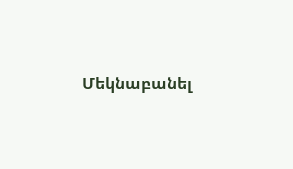Մեկնաբանել